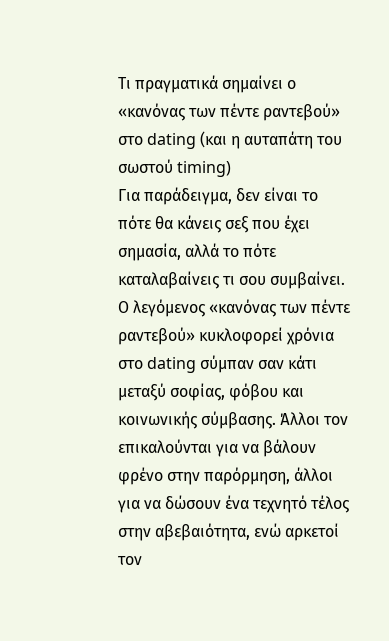Τι πραγματικά σημαίνει ο «κανόνας των πέντε ραντεβού» στο dating (και η αυταπάτη του σωστού timing)
Για παράδειγμα, δεν είναι το πότε θα κάνεις σεξ που έχει σημασία, αλλά το πότε καταλαβαίνεις τι σου συμβαίνει.
Ο λεγόμενος «κανόνας των πέντε ραντεβού» κυκλοφορεί χρόνια στο dating σύμπαν σαν κάτι μεταξύ σοφίας, φόβου και κοινωνικής σύμβασης. Άλλοι τον επικαλούνται για να βάλουν φρένο στην παρόρμηση, άλλοι για να δώσουν ένα τεχνητό τέλος στην αβεβαιότητα, ενώ αρκετοί τον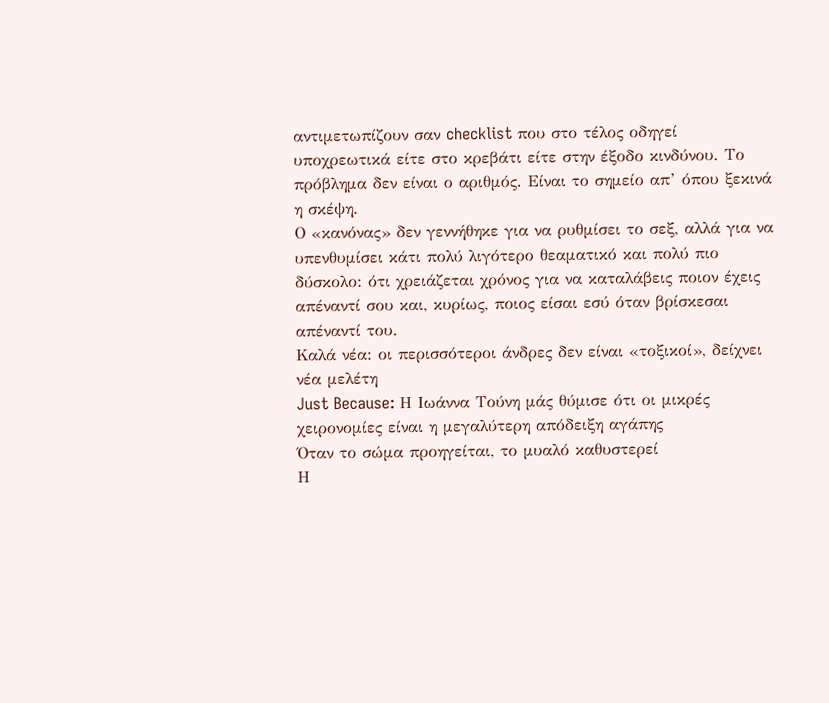αντιμετωπίζουν σαν checklist που στο τέλος οδηγεί υποχρεωτικά είτε στο κρεβάτι είτε στην έξοδο κινδύνου. Το πρόβλημα δεν είναι ο αριθμός. Είναι το σημείο απ’ όπου ξεκινά η σκέψη.
Ο «κανόνας» δεν γεννήθηκε για να ρυθμίσει το σεξ, αλλά για να υπενθυμίσει κάτι πολύ λιγότερο θεαματικό και πολύ πιο δύσκολο: ότι χρειάζεται χρόνος για να καταλάβεις ποιον έχεις απέναντί σου και, κυρίως, ποιος είσαι εσύ όταν βρίσκεσαι απέναντί του.
Καλά νέα: οι περισσότεροι άνδρες δεν είναι «τοξικοί», δείχνει νέα μελέτη
Just Because: Η Ιωάννα Τούνη μάς θύμισε ότι οι μικρές χειρονομίες είναι η μεγαλύτερη απόδειξη αγάπης
Όταν το σώμα προηγείται, το μυαλό καθυστερεί
Η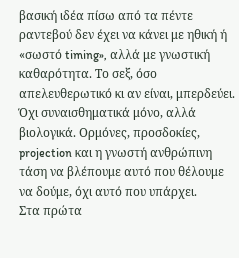βασική ιδέα πίσω από τα πέντε ραντεβού δεν έχει να κάνει με ηθική ή «σωστό timing», αλλά με γνωστική καθαρότητα. Το σεξ, όσο απελευθερωτικό κι αν είναι, μπερδεύει. Όχι συναισθηματικά μόνο, αλλά βιολογικά. Ορμόνες, προσδοκίες, projection και η γνωστή ανθρώπινη τάση να βλέπουμε αυτό που θέλουμε να δούμε, όχι αυτό που υπάρχει.
Στα πρώτα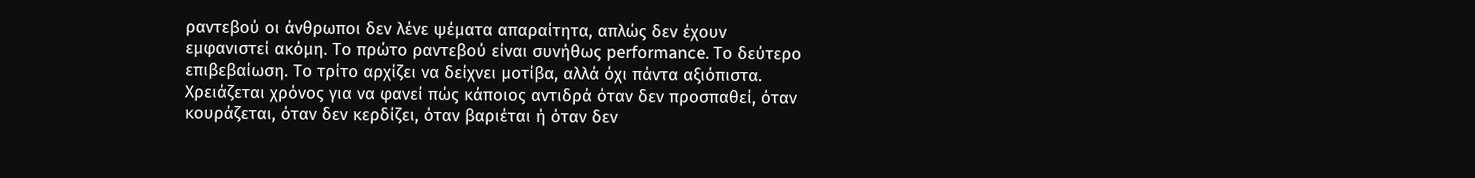ραντεβού οι άνθρωποι δεν λένε ψέματα απαραίτητα, απλώς δεν έχουν εμφανιστεί ακόμη. Το πρώτο ραντεβού είναι συνήθως performance. Το δεύτερο επιβεβαίωση. Το τρίτο αρχίζει να δείχνει μοτίβα, αλλά όχι πάντα αξιόπιστα. Χρειάζεται χρόνος για να φανεί πώς κάποιος αντιδρά όταν δεν προσπαθεί, όταν κουράζεται, όταν δεν κερδίζει, όταν βαριέται ή όταν δεν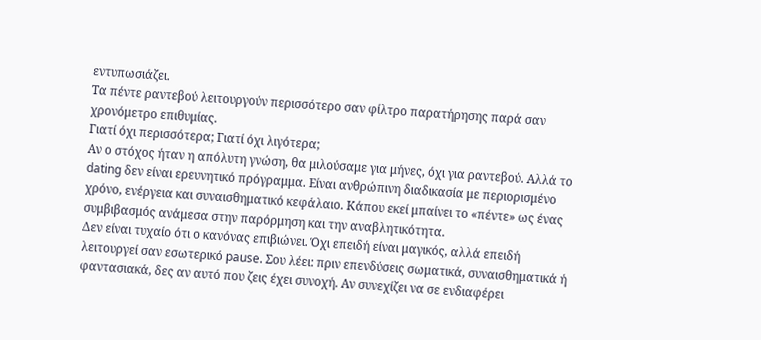εντυπωσιάζει.
Τα πέντε ραντεβού λειτουργούν περισσότερο σαν φίλτρο παρατήρησης παρά σαν χρονόμετρο επιθυμίας.
Γιατί όχι περισσότερα; Γιατί όχι λιγότερα;
Αν ο στόχος ήταν η απόλυτη γνώση, θα μιλούσαμε για μήνες, όχι για ραντεβού. Αλλά το dating δεν είναι ερευνητικό πρόγραμμα. Είναι ανθρώπινη διαδικασία με περιορισμένο χρόνο, ενέργεια και συναισθηματικό κεφάλαιο. Κάπου εκεί μπαίνει το «πέντε» ως ένας συμβιβασμός ανάμεσα στην παρόρμηση και την αναβλητικότητα.
Δεν είναι τυχαίο ότι ο κανόνας επιβιώνει. Όχι επειδή είναι μαγικός, αλλά επειδή λειτουργεί σαν εσωτερικό pause. Σου λέει: πριν επενδύσεις σωματικά, συναισθηματικά ή φαντασιακά, δες αν αυτό που ζεις έχει συνοχή. Αν συνεχίζει να σε ενδιαφέρει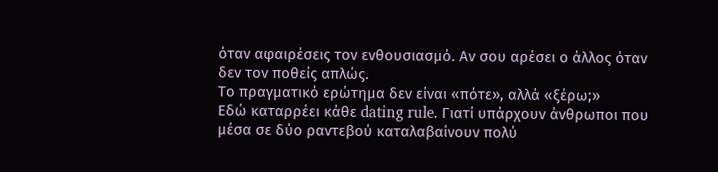όταν αφαιρέσεις τον ενθουσιασμό. Αν σου αρέσει ο άλλος όταν δεν τον ποθείς απλώς.
Το πραγματικό ερώτημα δεν είναι «πότε», αλλά «ξέρω;»
Εδώ καταρρέει κάθε dating rule. Γιατί υπάρχουν άνθρωποι που μέσα σε δύο ραντεβού καταλαβαίνουν πολύ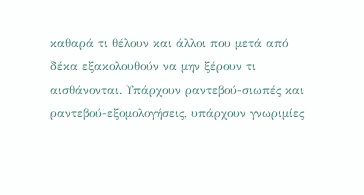καθαρά τι θέλουν και άλλοι που μετά από δέκα εξακολουθούν να μην ξέρουν τι αισθάνονται. Υπάρχουν ραντεβού-σιωπές και ραντεβού-εξομολογήσεις, υπάρχουν γνωριμίες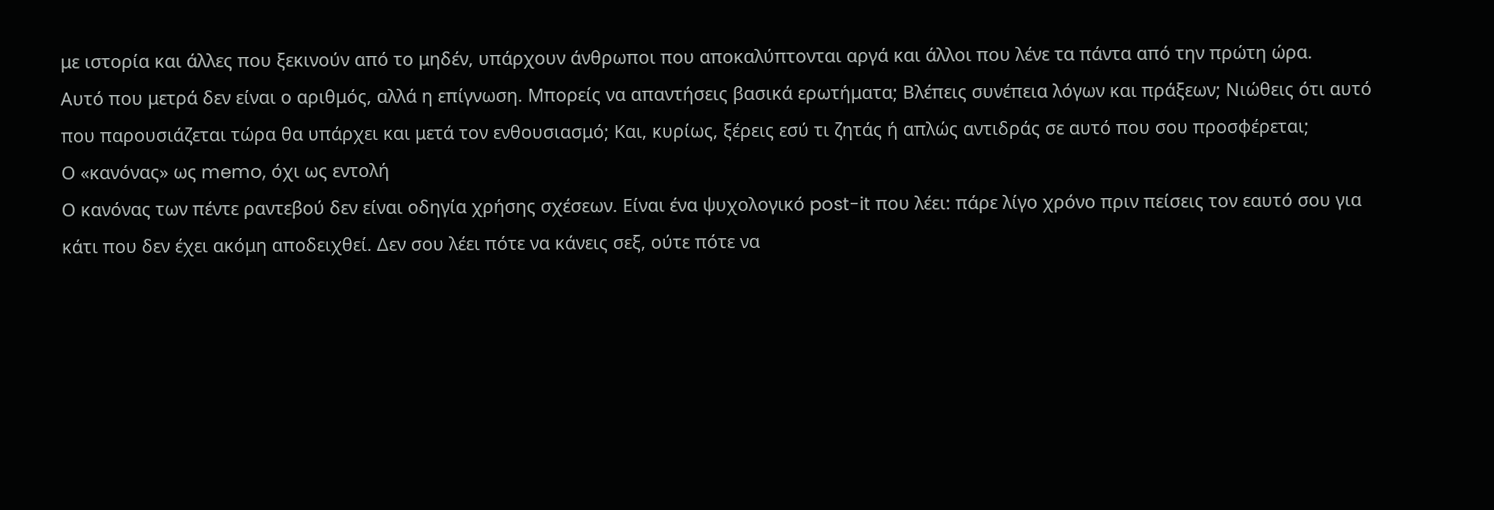με ιστορία και άλλες που ξεκινούν από το μηδέν, υπάρχουν άνθρωποι που αποκαλύπτονται αργά και άλλοι που λένε τα πάντα από την πρώτη ώρα.
Αυτό που μετρά δεν είναι ο αριθμός, αλλά η επίγνωση. Μπορείς να απαντήσεις βασικά ερωτήματα; Βλέπεις συνέπεια λόγων και πράξεων; Νιώθεις ότι αυτό που παρουσιάζεται τώρα θα υπάρχει και μετά τον ενθουσιασμό; Και, κυρίως, ξέρεις εσύ τι ζητάς ή απλώς αντιδράς σε αυτό που σου προσφέρεται;
Ο «κανόνας» ως memo, όχι ως εντολή
Ο κανόνας των πέντε ραντεβού δεν είναι οδηγία χρήσης σχέσεων. Είναι ένα ψυχολογικό post-it που λέει: πάρε λίγο χρόνο πριν πείσεις τον εαυτό σου για κάτι που δεν έχει ακόμη αποδειχθεί. Δεν σου λέει πότε να κάνεις σεξ, ούτε πότε να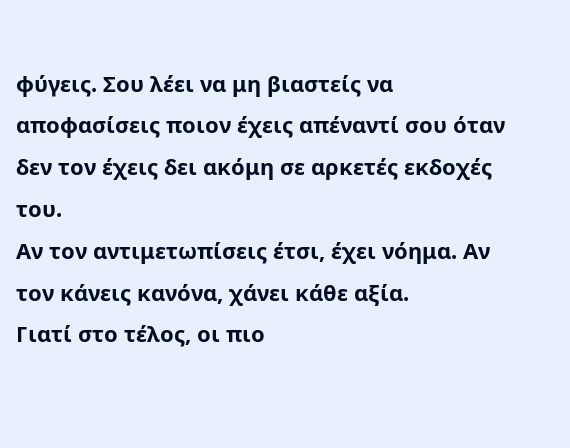φύγεις. Σου λέει να μη βιαστείς να αποφασίσεις ποιον έχεις απέναντί σου όταν δεν τον έχεις δει ακόμη σε αρκετές εκδοχές του.
Αν τον αντιμετωπίσεις έτσι, έχει νόημα. Αν τον κάνεις κανόνα, χάνει κάθε αξία.
Γιατί στο τέλος, οι πιο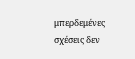μπερδεμένες σχέσεις δεν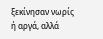ξεκίνησαν νωρίς ή αργά, αλλά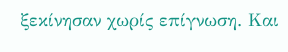ξεκίνησαν χωρίς επίγνωση. Και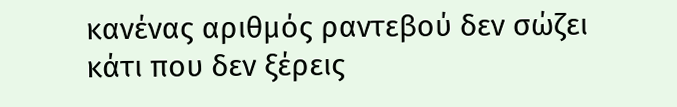κανένας αριθμός ραντεβού δεν σώζει κάτι που δεν ξέρεις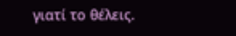γιατί το θέλεις.